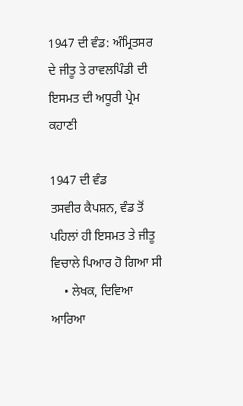1947 ਦੀ ਵੰਡ: ਅੰਮ੍ਰਿਤਸਰ ਦੇ ਜੀਤੂ ਤੇ ਰਾਵਲਪਿੰਡੀ ਦੀ ਇਸਮਤ ਦੀ ਅਧੂਰੀ ਪ੍ਰੇਮ ਕਹਾਣੀ

1947 ਦੀ ਵੰਡ
ਤਸਵੀਰ ਕੈਪਸ਼ਨ, ਵੰਡ ਤੋਂ ਪਹਿਲਾਂ ਹੀ ਇਸਮਤ ਤੇ ਜੀਤੂ ਵਿਚਾਲੇ ਪਿਆਰ ਹੋ ਗਿਆ ਸੀ
    • ਲੇਖਕ, ਦਿਵਿਆ ਆਰਿਆ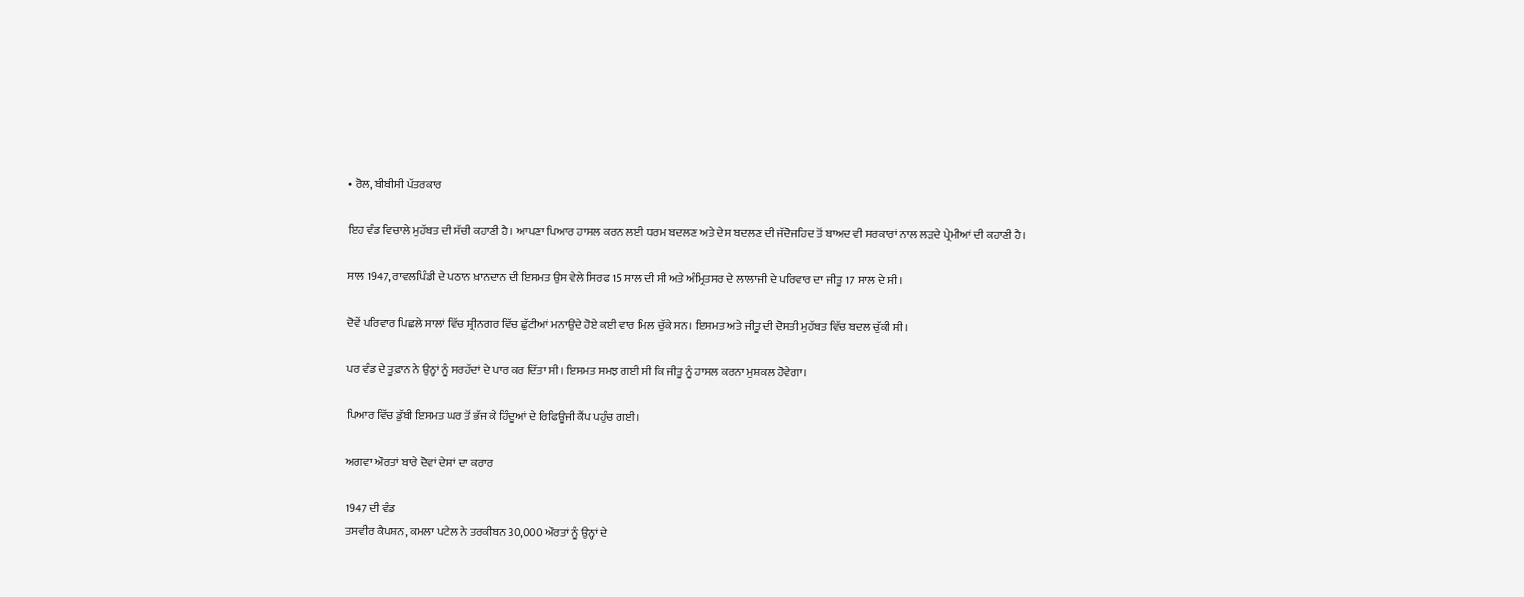• ਰੋਲ, ਬੀਬੀਸੀ ਪੱਤਰਕਾਰ

ਇਹ ਵੰਡ ਵਿਚਾਲੇ ਮੁਹੱਬਤ ਦੀ ਸੱਚੀ ਕਹਾਣੀ ਹੈ। ਆਪਣਾ ਪਿਆਰ ਹਾਸਲ ਕਰਨ ਲਈ ਧਰਮ ਬਦਲਣ ਅਤੇ ਦੇਸ ਬਦਲਣ ਦੀ ਜੱਦੋਜਹਿਦ ਤੋਂ ਬਾਅਦ ਵੀ ਸਰਕਾਰਾਂ ਨਾਲ ਲੜਦੇ ਪ੍ਰੇਮੀਆਂ ਦੀ ਕਹਾਣੀ ਹੈ।

ਸਾਲ 1947, ਰਾਵਲਪਿੰਡੀ ਦੇ ਪਠਾਨ ਖ਼ਾਨਦਾਨ ਦੀ ਇਸਮਤ ਉਸ ਵੇਲੇ ਸਿਰਫ 15 ਸਾਲ ਦੀ ਸੀ ਅਤੇ ਅੰਮ੍ਰਿਤਸਰ ਦੇ ਲਾਲਾਜੀ ਦੇ ਪਰਿਵਾਰ ਦਾ ਜੀਤੂ 17 ਸਾਲ ਦੇ ਸੀ।

ਦੋਵੇਂ ਪਰਿਵਾਰ ਪਿਛਲੇ ਸਾਲਾਂ ਵਿੱਚ ਸ਼੍ਰੀਨਗਰ ਵਿੱਚ ਛੁੱਟੀਆਂ ਮਨਾਉਂਦੇ ਹੋਏ ਕਈ ਵਾਰ ਮਿਲ ਚੁੱਕੇ ਸਨ। ਇਸਮਤ ਅਤੇ ਜੀਤੂ ਦੀ ਦੋਸਤੀ ਮੁਹੱਬਤ ਵਿੱਚ ਬਦਲ ਚੁੱਕੀ ਸੀ।

ਪਰ ਵੰਡ ਦੇ ਤੂਫ਼ਾਨ ਨੇ ਉਨ੍ਹਾਂ ਨੂੰ ਸਰਹੱਦਾਂ ਦੇ ਪਾਰ ਕਰ ਦਿੱਤਾ ਸੀ। ਇਸਮਤ ਸਮਝ ਗਈ ਸੀ ਕਿ ਜੀਤੂ ਨੂੰ ਹਾਸਲ ਕਰਨਾ ਮੁਸ਼ਕਲ ਹੋਵੇਗਾ।

ਪਿਆਰ ਵਿੱਚ ਡੁੱਬੀ ਇਸਮਤ ਘਰ ਤੋਂ ਭੱਜ ਕੇ ਹਿੰਦੂਆਂ ਦੇ ਰਿਫਿਊਜੀ ਕੈਂਪ ਪਹੁੰਚ ਗਈ।

ਅਗਵਾ ਔਰਤਾਂ ਬਾਰੇ ਦੋਵਾਂ ਦੇਸਾਂ ਦਾ ਕਰਾਰ

1947 ਦੀ ਵੰਡ
ਤਸਵੀਰ ਕੈਪਸ਼ਨ, ਕਮਲਾ ਪਟੇਲ ਨੇ ਤਰਕੀਬਨ 30,000 ਔਰਤਾਂ ਨੂੰ ਉਨ੍ਹਾਂ ਦੇ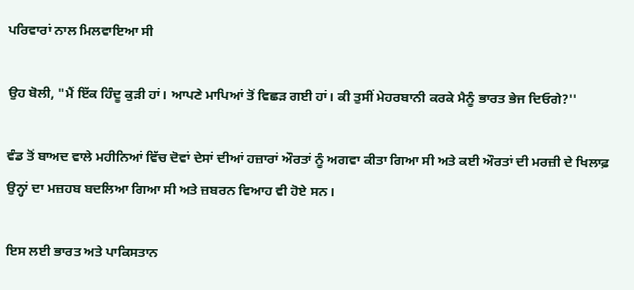ਪਰਿਵਾਰਾਂ ਨਾਲ ਮਿਲਵਾਇਆ ਸੀ

ਉਹ ਬੋਲੀ, "ਮੈਂ ਇੱਕ ਹਿੰਦੂ ਕੁੜੀ ਹਾਂ। ਆਪਣੇ ਮਾਪਿਆਂ ਤੋਂ ਵਿਛੜ ਗਈ ਹਾਂ। ਕੀ ਤੁਸੀਂ ਮੇਹਰਬਾਨੀ ਕਰਕੇ ਮੈਨੂੰ ਭਾਰਤ ਭੇਜ ਦਿਓਗੇ?''

ਵੰਡ ਤੋਂ ਬਾਅਦ ਵਾਲੇ ਮਹੀਨਿਆਂ ਵਿੱਚ ਦੋਵਾਂ ਦੇਸਾਂ ਦੀਆਂ ਹਜ਼ਾਰਾਂ ਔਰਤਾਂ ਨੂੰ ਅਗਵਾ ਕੀਤਾ ਗਿਆ ਸੀ ਅਤੇ ਕਈ ਔਰਤਾਂ ਦੀ ਮਰਜ਼ੀ ਦੇ ਖਿਲਾਫ਼ ਉਨ੍ਹਾਂ ਦਾ ਮਜ਼ਹਬ ਬਦਲਿਆ ਗਿਆ ਸੀ ਅਤੇ ਜ਼ਬਰਨ ਵਿਆਹ ਵੀ ਹੋਏ ਸਨ।

ਇਸ ਲਈ ਭਾਰਤ ਅਤੇ ਪਾਕਿਸਤਾਨ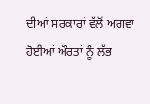ਦੀਆਂ ਸਰਕਾਰਾਂ ਵੱਲੋਂ ਅਗਵਾ ਹੋਈਆਂ ਔਰਤਾਂ ਨੂੰ ਲੱਭ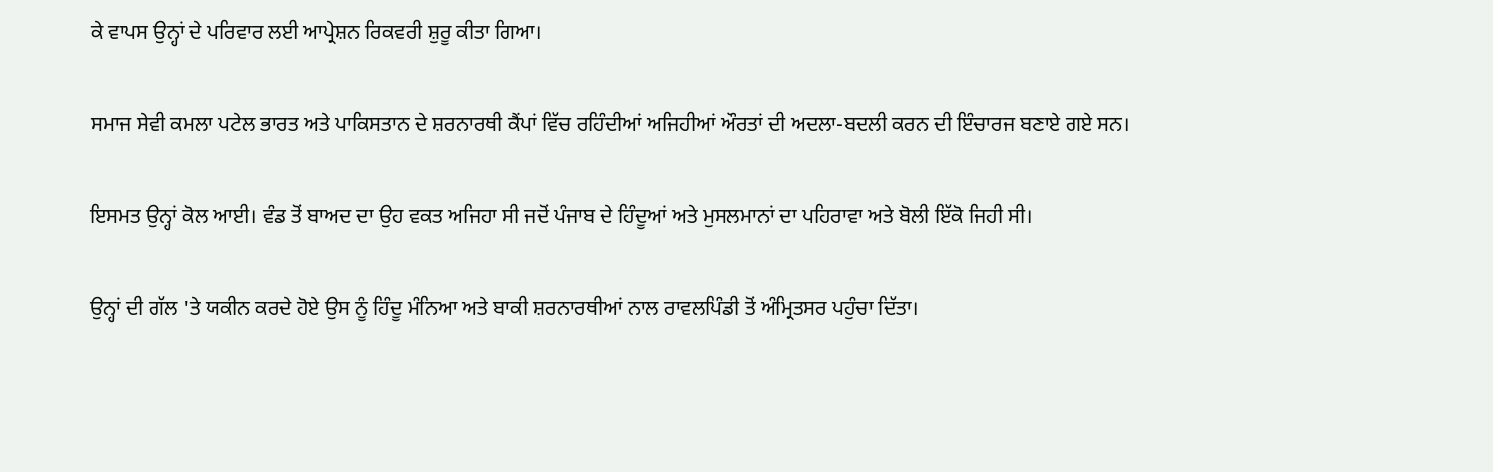ਕੇ ਵਾਪਸ ਉਨ੍ਹਾਂ ਦੇ ਪਰਿਵਾਰ ਲਈ ਆਪ੍ਰੇਸ਼ਨ ਰਿਕਵਰੀ ਸ਼ੁਰੂ ਕੀਤਾ ਗਿਆ।

ਸਮਾਜ ਸੇਵੀ ਕਮਲਾ ਪਟੇਲ ਭਾਰਤ ਅਤੇ ਪਾਕਿਸਤਾਨ ਦੇ ਸ਼ਰਨਾਰਥੀ ਕੈਂਪਾਂ ਵਿੱਚ ਰਹਿੰਦੀਆਂ ਅਜਿਹੀਆਂ ਔਰਤਾਂ ਦੀ ਅਦਲਾ-ਬਦਲੀ ਕਰਨ ਦੀ ਇੰਚਾਰਜ ਬਣਾਏ ਗਏ ਸਨ।

ਇਸਮਤ ਉਨ੍ਹਾਂ ਕੋਲ ਆਈ। ਵੰਡ ਤੋਂ ਬਾਅਦ ਦਾ ਉਹ ਵਕਤ ਅਜਿਹਾ ਸੀ ਜਦੋਂ ਪੰਜਾਬ ਦੇ ਹਿੰਦੂਆਂ ਅਤੇ ਮੁਸਲਮਾਨਾਂ ਦਾ ਪਹਿਰਾਵਾ ਅਤੇ ਬੋਲੀ ਇੱਕੋ ਜਿਹੀ ਸੀ।

ਉਨ੍ਹਾਂ ਦੀ ਗੱਲ 'ਤੇ ਯਕੀਨ ਕਰਦੇ ਹੋਏ ਉਸ ਨੂੰ ਹਿੰਦੂ ਮੰਨਿਆ ਅਤੇ ਬਾਕੀ ਸ਼ਰਨਾਰਥੀਆਂ ਨਾਲ ਰਾਵਲਪਿੰਡੀ ਤੋਂ ਅੰਮ੍ਰਿਤਸਰ ਪਹੁੰਚਾ ਦਿੱਤਾ।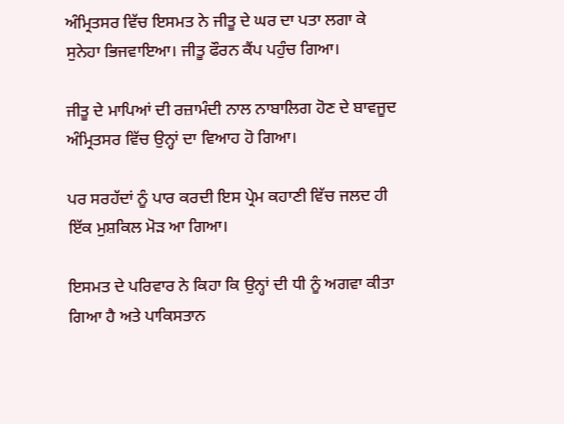ਅੰਮ੍ਰਿਤਸਰ ਵਿੱਚ ਇਸਮਤ ਨੇ ਜੀਤੂ ਦੇ ਘਰ ਦਾ ਪਤਾ ਲਗਾ ਕੇ ਸੁਨੇਹਾ ਭਿਜਵਾਇਆ। ਜੀਤੂ ਫੌਰਨ ਕੈਂਪ ਪਹੁੰਚ ਗਿਆ।

ਜੀਤੂ ਦੇ ਮਾਪਿਆਂ ਦੀ ਰਜ਼ਾਮੰਦੀ ਨਾਲ ਨਾਬਾਲਿਗ ਹੋਣ ਦੇ ਬਾਵਜੂਦ ਅੰਮ੍ਰਿਤਸਰ ਵਿੱਚ ਉਨ੍ਹਾਂ ਦਾ ਵਿਆਹ ਹੋ ਗਿਆ।

ਪਰ ਸਰਹੱਦਾਂ ਨੂੰ ਪਾਰ ਕਰਦੀ ਇਸ ਪ੍ਰੇਮ ਕਹਾਣੀ ਵਿੱਚ ਜਲਦ ਹੀ ਇੱਕ ਮੁਸ਼ਕਿਲ ਮੋੜ ਆ ਗਿਆ।

ਇਸਮਤ ਦੇ ਪਰਿਵਾਰ ਨੇ ਕਿਹਾ ਕਿ ਉਨ੍ਹਾਂ ਦੀ ਧੀ ਨੂੰ ਅਗਵਾ ਕੀਤਾ ਗਿਆ ਹੈ ਅਤੇ ਪਾਕਿਸਤਾਨ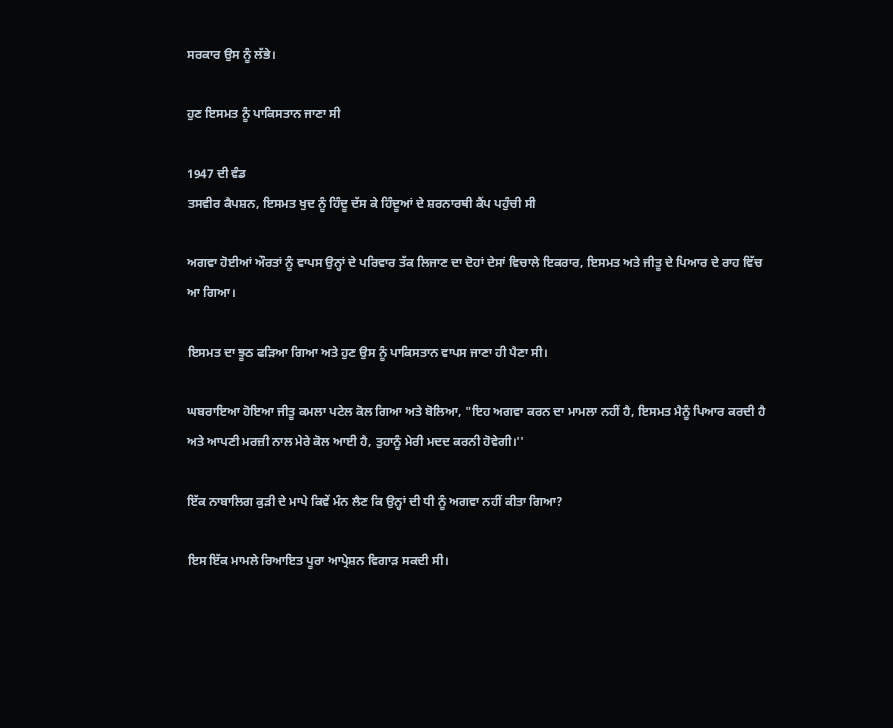ਸਰਕਾਰ ਉਸ ਨੂੰ ਲੱਭੇ।

ਹੁਣ ਇਸਮਤ ਨੂੰ ਪਾਕਿਸਤਾਨ ਜਾਣਾ ਸੀ

1947 ਦੀ ਵੰਡ
ਤਸਵੀਰ ਕੈਪਸ਼ਨ, ਇਸਮਤ ਖੁਦ ਨੂੰ ਹਿੰਦੂ ਦੱਸ ਕੇ ਹਿੰਦੂਆਂ ਦੇ ਸ਼ਰਨਾਰਥੀ ਕੈਂਪ ਪਹੁੰਚੀ ਸੀ

ਅਗਵਾ ਹੋਈਆਂ ਔਰਤਾਂ ਨੂੰ ਵਾਪਸ ਉਨ੍ਹਾਂ ਦੇ ਪਰਿਵਾਰ ਤੱਕ ਲਿਜਾਣ ਦਾ ਦੋਹਾਂ ਦੇਸਾਂ ਵਿਚਾਲੇ ਇਕਰਾਰ, ਇਸਮਤ ਅਤੇ ਜੀਤੂ ਦੇ ਪਿਆਰ ਦੇ ਰਾਹ ਵਿੱਚ ਆ ਗਿਆ।

ਇਸਮਤ ਦਾ ਝੂਠ ਫੜਿਆ ਗਿਆ ਅਤੇ ਹੁਣ ਉਸ ਨੂੰ ਪਾਕਿਸਤਾਨ ਵਾਪਸ ਜਾਣਾ ਹੀ ਪੈਣਾ ਸੀ।

ਘਬਰਾਇਆ ਹੋਇਆ ਜੀਤੂ ਕਮਲਾ ਪਟੇਲ ਕੋਲ ਗਿਆ ਅਤੇ ਬੋਲਿਆ, "ਇਹ ਅਗਵਾ ਕਰਨ ਦਾ ਮਾਮਲਾ ਨਹੀਂ ਹੈ, ਇਸਮਤ ਮੈਨੂੰ ਪਿਆਰ ਕਰਦੀ ਹੈ ਅਤੇ ਆਪਣੀ ਮਰਜ਼ੀ ਨਾਲ ਮੇਰੇ ਕੋਲ ਆਈ ਹੈ, ਤੁਹਾਨੂੰ ਮੇਰੀ ਮਦਦ ਕਰਨੀ ਹੋਵੇਗੀ।''

ਇੱਕ ਨਾਬਾਲਿਗ ਕੁੜੀ ਦੇ ਮਾਪੇ ਕਿਵੇਂ ਮੰਨ ਲੈਣ ਕਿ ਉਨ੍ਹਾਂ ਦੀ ਧੀ ਨੂੰ ਅਗਵਾ ਨਹੀਂ ਕੀਤਾ ਗਿਆ?

ਇਸ ਇੱਕ ਮਾਮਲੇ ਰਿਆਇਤ ਪੂਰਾ ਆਪ੍ਰੇਸ਼ਨ ਵਿਗਾੜ ਸਕਦੀ ਸੀ।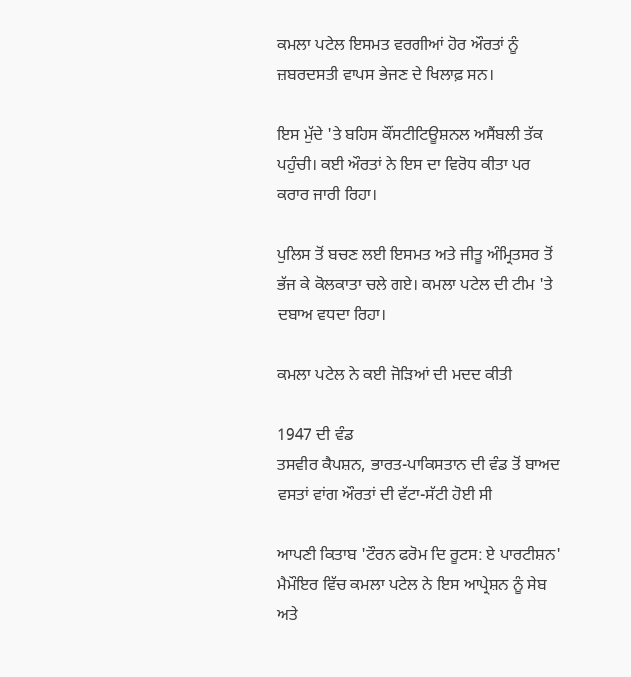ਕਮਲਾ ਪਟੇਲ ਇਸਮਤ ਵਰਗੀਆਂ ਹੋਰ ਔਰਤਾਂ ਨੂੰ ਜ਼ਬਰਦਸਤੀ ਵਾਪਸ ਭੇਜਣ ਦੇ ਖਿਲਾਫ਼ ਸਨ।

ਇਸ ਮੁੱਦੇ 'ਤੇ ਬਹਿਸ ਕੌਂਸਟੀਟਿਊਸ਼ਨਲ ਅਸੈਂਬਲੀ ਤੱਕ ਪਹੁੰਚੀ। ਕਈ ਔਰਤਾਂ ਨੇ ਇਸ ਦਾ ਵਿਰੋਧ ਕੀਤਾ ਪਰ ਕਰਾਰ ਜਾਰੀ ਰਿਹਾ।

ਪੁਲਿਸ ਤੋਂ ਬਚਣ ਲਈ ਇਸਮਤ ਅਤੇ ਜੀਤੂ ਅੰਮ੍ਰਿਤਸਰ ਤੋਂ ਭੱਜ ਕੇ ਕੋਲਕਾਤਾ ਚਲੇ ਗਏ। ਕਮਲਾ ਪਟੇਲ ਦੀ ਟੀਮ 'ਤੇ ਦਬਾਅ ਵਧਦਾ ਰਿਹਾ।

ਕਮਲਾ ਪਟੇਲ ਨੇ ਕਈ ਜੋੜਿਆਂ ਦੀ ਮਦਦ ਕੀਤੀ

1947 ਦੀ ਵੰਡ
ਤਸਵੀਰ ਕੈਪਸ਼ਨ, ਭਾਰਤ-ਪਾਕਿਸਤਾਨ ਦੀ ਵੰਡ ਤੋਂ ਬਾਅਦ ਵਸਤਾਂ ਵਾਂਗ ਔਰਤਾਂ ਦੀ ਵੱਟਾ-ਸੱਟੀ ਹੋਈ ਸੀ

ਆਪਣੀ ਕਿਤਾਬ 'ਟੌਰਨ ਫਰੋਮ ਦਿ ਰੂਟਸ: ਏ ਪਾਰਟੀਸ਼ਨ' ਮੈਮੌਇਰ ਵਿੱਚ ਕਮਲਾ ਪਟੇਲ ਨੇ ਇਸ ਆਪ੍ਰੇਸ਼ਨ ਨੂੰ ਸੇਬ ਅਤੇ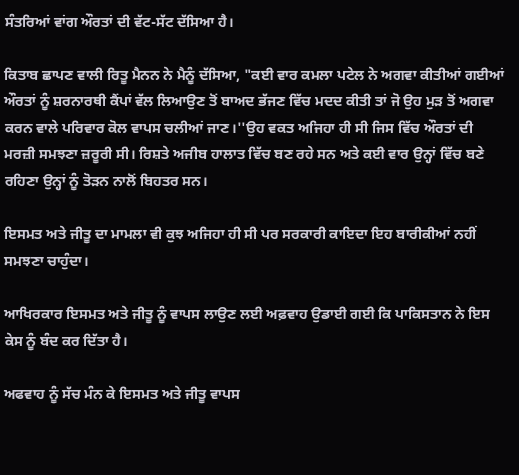ਸੰਤਰਿਆਂ ਵਾਂਗ ਔਰਤਾਂ ਦੀ ਵੱਟ-ਸੱਟ ਦੱਸਿਆ ਹੈ।

ਕਿਤਾਬ ਛਾਪਣ ਵਾਲੀ ਰਿਤੂ ਮੈਨਨ ਨੇ ਮੈਨੂੰ ਦੱਸਿਆ, "ਕਈ ਵਾਰ ਕਮਲਾ ਪਟੇਲ ਨੇ ਅਗਵਾ ਕੀਤੀਆਂ ਗਈਆਂ ਔਰਤਾਂ ਨੂੰ ਸ਼ਰਨਾਰਥੀ ਕੈਂਪਾਂ ਵੱਲ ਲਿਆਉਣ ਤੋਂ ਬਾਅਦ ਭੱਜਣ ਵਿੱਚ ਮਦਦ ਕੀਤੀ ਤਾਂ ਜੋ ਉਹ ਮੁੜ ਤੋਂ ਅਗਵਾ ਕਰਨ ਵਾਲੇ ਪਰਿਵਾਰ ਕੋਲ ਵਾਪਸ ਚਲੀਆਂ ਜਾਣ।''ਉਹ ਵਕਤ ਅਜਿਹਾ ਹੀ ਸੀ ਜਿਸ ਵਿੱਚ ਔਰਤਾਂ ਦੀ ਮਰਜ਼ੀ ਸਮਝਣਾ ਜ਼ਰੂਰੀ ਸੀ। ਰਿਸ਼ਤੇ ਅਜੀਬ ਹਾਲਾਤ ਵਿੱਚ ਬਣ ਰਹੇ ਸਨ ਅਤੇ ਕਈ ਵਾਰ ਉਨ੍ਹਾਂ ਵਿੱਚ ਬਣੇ ਰਹਿਣਾ ਉਨ੍ਹਾਂ ਨੂੰ ਤੋੜਨ ਨਾਲੋਂ ਬਿਹਤਰ ਸਨ।

ਇਸਮਤ ਅਤੇ ਜੀਤੂ ਦਾ ਮਾਮਲਾ ਵੀ ਕੁਝ ਅਜਿਹਾ ਹੀ ਸੀ ਪਰ ਸਰਕਾਰੀ ਕਾਇਦਾ ਇਹ ਬਾਰੀਕੀਆਂ ਨਹੀਂ ਸਮਝਣਾ ਚਾਹੁੰਦਾ।

ਆਖਿਰਕਾਰ ਇਸਮਤ ਅਤੇ ਜੀਤੂ ਨੂੰ ਵਾਪਸ ਲਾਉਣ ਲਈ ਅਫ਼ਵਾਹ ਉਡਾਈ ਗਈ ਕਿ ਪਾਕਿਸਤਾਨ ਨੇ ਇਸ ਕੇਸ ਨੂੰ ਬੰਦ ਕਰ ਦਿੱਤਾ ਹੈ।

ਅਫਵਾਹ ਨੂੰ ਸੱਚ ਮੰਨ ਕੇ ਇਸਮਤ ਅਤੇ ਜੀਤੂ ਵਾਪਸ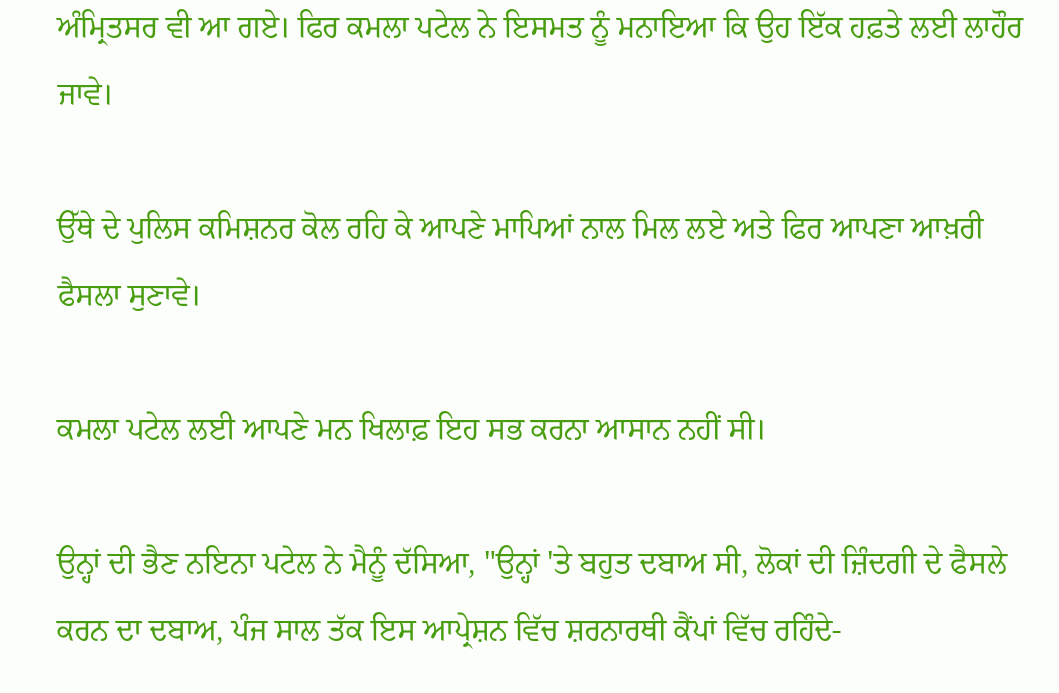ਅੰਮ੍ਰਿਤਸਰ ਵੀ ਆ ਗਏ। ਫਿਰ ਕਮਲਾ ਪਟੇਲ ਨੇ ਇਸਮਤ ਨੂੰ ਮਨਾਇਆ ਕਿ ਉਹ ਇੱਕ ਹਫ਼ਤੇ ਲਈ ਲਾਹੌਰ ਜਾਵੇ।

ਉੱਥੇ ਦੇ ਪੁਲਿਸ ਕਮਿਸ਼ਨਰ ਕੋਲ ਰਹਿ ਕੇ ਆਪਣੇ ਮਾਪਿਆਂ ਨਾਲ ਮਿਲ ਲਏ ਅਤੇ ਫਿਰ ਆਪਣਾ ਆਖ਼ਰੀ ਫੈਸਲਾ ਸੁਣਾਵੇ।

ਕਮਲਾ ਪਟੇਲ ਲਈ ਆਪਣੇ ਮਨ ਖਿਲਾਫ਼ ਇਹ ਸਭ ਕਰਨਾ ਆਸਾਨ ਨਹੀਂ ਸੀ।

ਉਨ੍ਹਾਂ ਦੀ ਭੈਣ ਨਇਨਾ ਪਟੇਲ ਨੇ ਮੈਨੂੰ ਦੱਸਿਆ, "ਉਨ੍ਹਾਂ 'ਤੇ ਬਹੁਤ ਦਬਾਅ ਸੀ, ਲੋਕਾਂ ਦੀ ਜ਼ਿੰਦਗੀ ਦੇ ਫੈਸਲੇ ਕਰਨ ਦਾ ਦਬਾਅ, ਪੰਜ ਸਾਲ ਤੱਕ ਇਸ ਆਪ੍ਰੇਸ਼ਨ ਵਿੱਚ ਸ਼ਰਨਾਰਥੀ ਕੈਂਪਾਂ ਵਿੱਚ ਰਹਿੰਦੇ-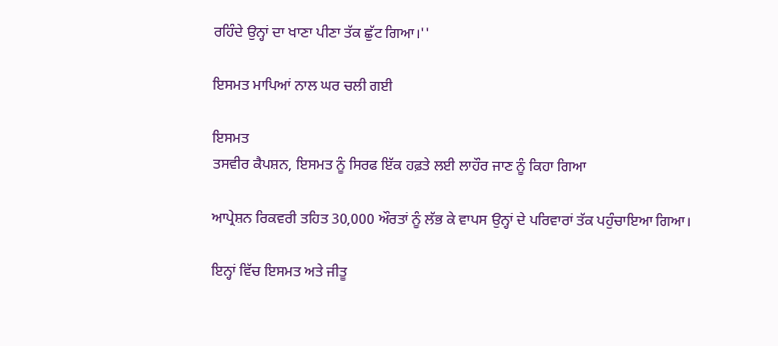ਰਹਿੰਦੇ ਉਨ੍ਹਾਂ ਦਾ ਖਾਣਾ ਪੀਣਾ ਤੱਕ ਛੁੱਟ ਗਿਆ।''

ਇਸਮਤ ਮਾਪਿਆਂ ਨਾਲ ਘਰ ਚਲੀ ਗਈ

ਇਸਮਤ
ਤਸਵੀਰ ਕੈਪਸ਼ਨ, ਇਸਮਤ ਨੂੰ ਸਿਰਫ ਇੱਕ ਹਫ਼ਤੇ ਲਈ ਲਾਹੌਰ ਜਾਣ ਨੂੰ ਕਿਹਾ ਗਿਆ

ਆਪ੍ਰੇਸ਼ਨ ਰਿਕਵਰੀ ਤਹਿਤ 30,000 ਔਰਤਾਂ ਨੂੰ ਲੱਭ ਕੇ ਵਾਪਸ ਉਨ੍ਹਾਂ ਦੇ ਪਰਿਵਾਰਾਂ ਤੱਕ ਪਹੁੰਚਾਇਆ ਗਿਆ।

ਇਨ੍ਹਾਂ ਵਿੱਚ ਇਸਮਤ ਅਤੇ ਜੀਤੂ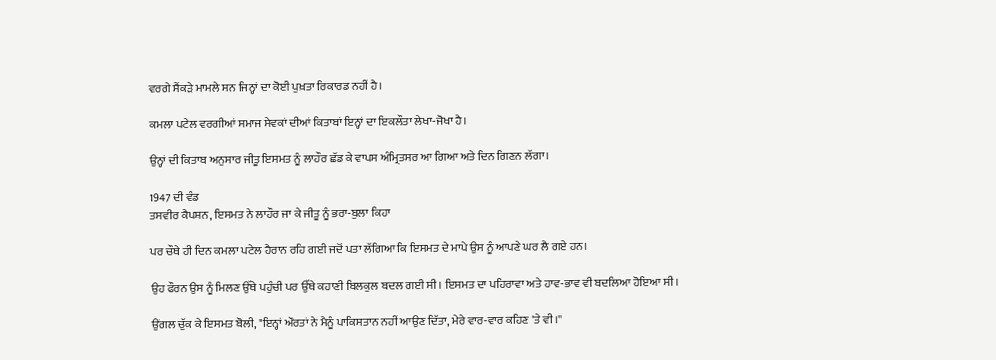ਵਰਗੇ ਸੈਂਕੜੇ ਮਾਮਲੇ ਸਨ ਜਿਨ੍ਹਾਂ ਦਾ ਕੋਈ ਪੁਖ਼ਤਾ ਰਿਕਾਰਡ ਨਹੀਂ ਹੈ।

ਕਮਲਾ ਪਟੇਲ ਵਰਗੀਆਂ ਸਮਾਜ ਸੇਵਕਾਂ ਦੀਆਂ ਕਿਤਾਬਾਂ ਇਨ੍ਹਾਂ ਦਾ ਇਕਲੌਤਾ ਲੇਖਾ-ਜੋਖਾ ਹੈ।

ਉਨ੍ਹਾਂ ਦੀ ਕਿਤਾਬ ਅਨੁਸਾਰ ਜੀਤੂ ਇਸਮਤ ਨੂੰ ਲਾਹੌਰ ਛੱਡ ਕੇ ਵਾਪਸ ਅੰਮ੍ਰਿਤਸਰ ਆ ਗਿਆ ਅਤੇ ਦਿਨ ਗਿਣਨ ਲੱਗਾ।

1947 ਦੀ ਵੰਡ
ਤਸਵੀਰ ਕੈਪਸ਼ਨ, ਇਸਮਤ ਨੇ ਲਾਹੌਰ ਜਾ ਕੇ ਜੀਤੂ ਨੂੰ ਭਰਾ-ਬੁਲਾ ਕਿਹਾ

ਪਰ ਚੌਥੇ ਹੀ ਦਿਨ ਕਮਲਾ ਪਟੇਲ ਹੈਰਾਨ ਰਹਿ ਗਈ ਜਦੋਂ ਪਤਾ ਲੱਗਿਆ ਕਿ ਇਸਮਤ ਦੇ ਮਾਪੇ ਉਸ ਨੂੰ ਆਪਣੇ ਘਰ ਲੈ ਗਏ ਹਨ।

ਉਹ ਫੌਰਨ ਉਸ ਨੂੰ ਮਿਲਣ ਉੱਥੇ ਪਹੁੰਚੀ ਪਰ ਉੱਥੇ ਕਹਾਣੀ ਬਿਲਕੁਲ ਬਦਲ ਗਈ ਸੀ। ਇਸਮਤ ਦਾ ਪਹਿਰਾਵਾ ਅਤੇ ਹਾਵ-ਭਾਵ ਵੀ ਬਦਲਿਆ ਹੋਇਆ ਸੀ।

ਉਂਗਲ ਚੁੱਕ ਕੇ ਇਸਮਤ ਬੋਲੀ, "ਇਨ੍ਹਾਂ ਔਰਤਾਂ ਨੇ ਮੈਨੂੰ ਪਾਕਿਸਤਾਨ ਨਹੀਂ ਆਉਣ ਦਿੱਤਾ, ਮੇਰੇ ਵਾਰ-ਵਾਰ ਕਹਿਣ 'ਤੇ ਵੀ।''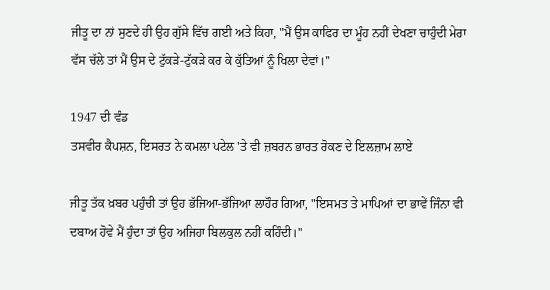ਜੀਤੂ ਦਾ ਨਾਂ ਸੁਣਦੇ ਹੀ ਉਹ ਗੁੱਸੇ ਵਿੱਚ ਗਈ ਅਤੇ ਕਿਹਾ, "ਮੈਂ ਉਸ ਕਾਫਿਰ ਦਾ ਮੂੰਹ ਨਹੀਂ ਦੇਖਣਾ ਚਾਹੁੰਦੀ ਮੇਰਾ ਵੱਸ ਚੱਲੇ ਤਾਂ ਮੈਂ ਉਸ ਦੇ ਟੁੱਕੜੇ-ਟੁੱਕੜੇ ਕਰ ਕੇ ਕੁੱਤਿਆਂ ਨੂੰ ਖਿਲਾ ਦੇਵਾਂ।''

1947 ਦੀ ਵੰਡ
ਤਸਵੀਰ ਕੈਪਸ਼ਨ, ਇਸਰਤ ਨੇ ਕਮਲਾ ਪਟੇਲ 'ਤੇ ਵੀ ਜ਼ਬਰਨ ਭਾਰਤ ਰੋਕਣ ਦੇ ਇਲਜ਼ਾਮ ਲਾਏ

ਜੀਤੂ ਤੱਕ ਖ਼ਬਰ ਪਹੁੰਚੀ ਤਾਂ ਉਹ ਭੱਜਿਆ-ਭੱਜਿਆ ਲਾਹੌਰ ਗਿਆ, "ਇਸਮਤ ਤੇ ਮਾਪਿਆਂ ਦਾ ਭਾਵੇਂ ਜਿੰਨਾ ਵੀ ਦਬਾਅ ਹੋਵੇ ਮੈਂ ਹੁੰਦਾ ਤਾਂ ਉਹ ਅਜਿਹਾ ਬਿਲਕੁਲ ਨਹੀਂ ਕਹਿੰਦੀ।''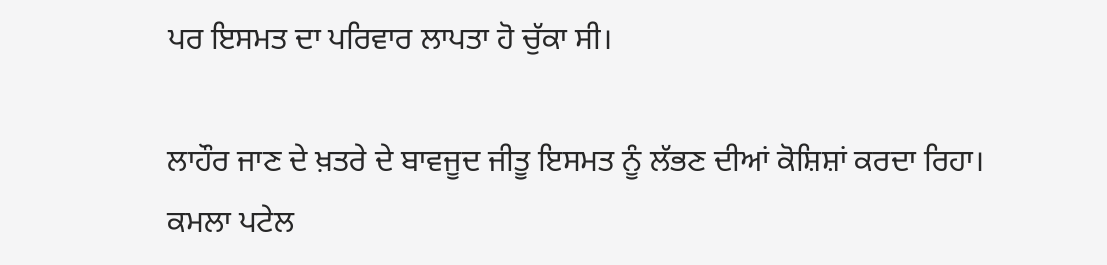ਪਰ ਇਸਮਤ ਦਾ ਪਰਿਵਾਰ ਲਾਪਤਾ ਹੋ ਚੁੱਕਾ ਸੀ।

ਲਾਹੌਰ ਜਾਣ ਦੇ ਖ਼ਤਰੇ ਦੇ ਬਾਵਜੂਦ ਜੀਤੂ ਇਸਮਤ ਨੂੰ ਲੱਭਣ ਦੀਆਂ ਕੋਸ਼ਿਸ਼ਾਂ ਕਰਦਾ ਰਿਹਾ। ਕਮਲਾ ਪਟੇਲ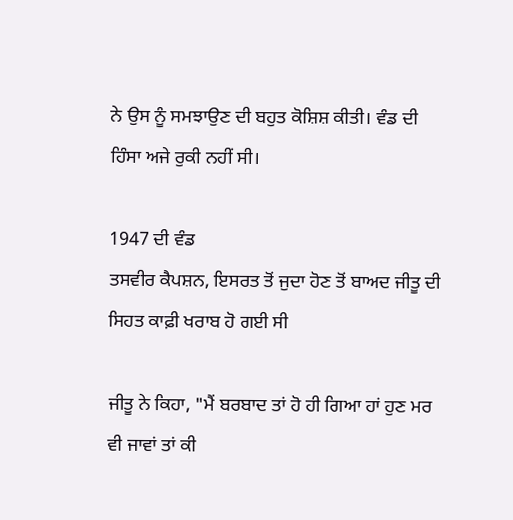ਨੇ ਉਸ ਨੂੰ ਸਮਝਾਉਣ ਦੀ ਬਹੁਤ ਕੋਸ਼ਿਸ਼ ਕੀਤੀ। ਵੰਡ ਦੀ ਹਿੰਸਾ ਅਜੇ ਰੁਕੀ ਨਹੀਂ ਸੀ।

1947 ਦੀ ਵੰਡ
ਤਸਵੀਰ ਕੈਪਸ਼ਨ, ਇਸਰਤ ਤੋਂ ਜੁਦਾ ਹੋਣ ਤੋਂ ਬਾਅਦ ਜੀਤੂ ਦੀ ਸਿਹਤ ਕਾਫ਼ੀ ਖਰਾਬ ਹੋ ਗਈ ਸੀ

ਜੀਤੂ ਨੇ ਕਿਹਾ, "ਮੈਂ ਬਰਬਾਦ ਤਾਂ ਹੋ ਹੀ ਗਿਆ ਹਾਂ ਹੁਣ ਮਰ ਵੀ ਜਾਵਾਂ ਤਾਂ ਕੀ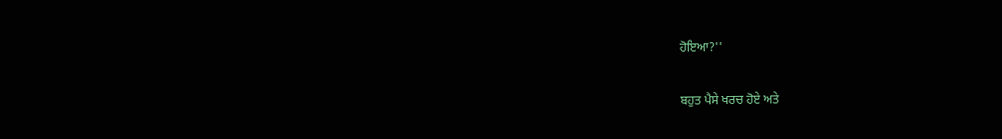ਹੋਇਆ?''

ਬਹੁਤ ਪੈਸੇ ਖਰਚ ਹੋਏ ਅਤੇ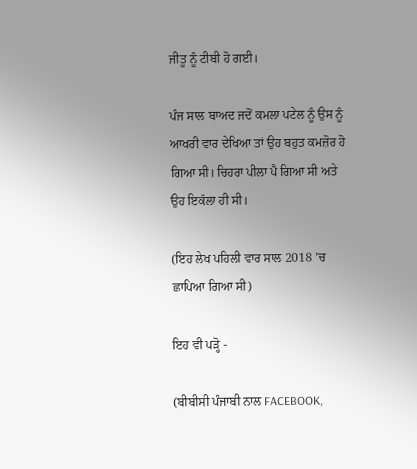ਜੀਤੂ ਨੂੰ ਟੀਬੀ ਹੋ ਗਈ।

ਪੰਜ ਸਾਲ ਬਾਅਦ ਜਦੋਂ ਕਮਲਾ ਪਟੇਲ ਨੂੰ ਉਸ ਨੂੰ ਆਖਰੀ ਵਾਰ ਦੇਖਿਆ ਤਾਂ ਉਹ ਬਹੁਤ ਕਮਜ਼ੋਰ ਹੋ ਗਿਆ ਸੀ। ਚਿਹਰਾ ਪੀਲਾ ਪੈ ਗਿਆ ਸੀ ਅਤੇ ਉਹ ਇਕੱਲਾ ਹੀ ਸੀ।

(ਇਹ ਲੇਖ ਪਹਿਲੀ ਵਾਰ ਸਾਲ 2018 ’ਚ ਛਾਪਿਆ ਗਿਆ ਸੀ)

ਇਹ ਵੀ ਪੜ੍ਹੋ -

(ਬੀਬੀਸੀ ਪੰਜਾਬੀ ਨਾਲ FACEBOOK,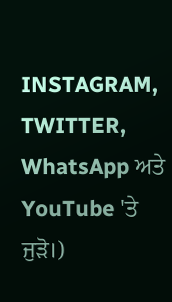INSTAGRAM, TWITTER, WhatsApp ਅਤੇ YouTube 'ਤੇ ਜੁੜੋ।)